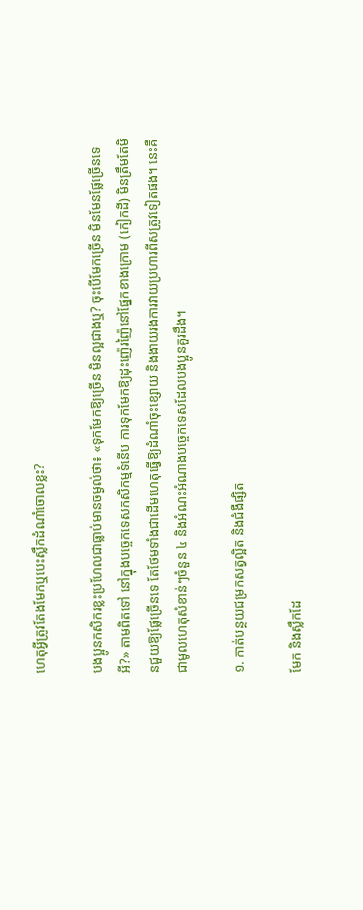ហេតុអ្វីត្រូវតែងមែកឬបេះស្លឹកដំណាំចោលខ្លះ?

បងប្អូនកសិករខ្លះប្រហែលជាធ្លាប់មានចម្ងល់ថា៖ «ទុកមែកឱ្យច្រើន មិនល្អជាងឬ? ចុះបើមែកច្រើន មិនមែនផ្លែច្រើនទេអី?» តាមពិតទៅ នៅក្នុងបច្ចេកទេសកសិកម្មទំនើប ការទុកមែកឱ្យដុះញ៉េរញ៉ៃនៅផ្នែកខាងក្រោម (កៀកដី) មិនត្រឹមតែមិនជួយឱ្យផ្លែច្រើនទេ តែថែមទាំងជាដើមហេតុធ្វើឱ្យដំណាំចុះខ្សោយ និងងាយរងការវាយប្រហារពីសត្រូវទៀតផង។ នេះគឺជាមូលហេតុសំខាន់ៗចំនួន ៤ និងអំណះអំណាងបច្ចេកទេសដែលបងប្អូនគួរដឹង។

១. កាត់បន្ថយជម្រកសត្វល្អិត និងជំងឺផ្សិត

មែក និងស្លឹកដែ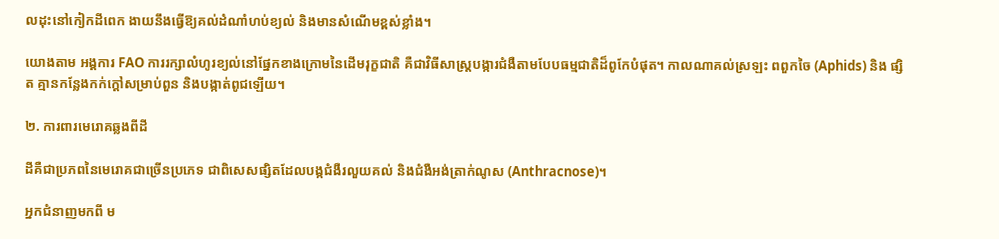លដុះនៅកៀកដីពេក ងាយនឹងធ្វើឱ្យគល់ដំណាំហប់ខ្យល់ និងមានសំណើមខ្ពស់ខ្លាំង។

យោងតាម អង្គការ FAO ការរក្សាលំហូរខ្យល់នៅផ្នែកខាងក្រោមនៃដើមរុក្ខជាតិ គឺជាវិធីសាស្ត្របង្ការជំងឺតាមបែបធម្មជាតិដ៏ពូកែបំផុត។ កាលណាគល់ស្រឡះ ពពួកចៃ (Aphids) និង ផ្សិត គ្មានកន្លែងកក់ក្ដៅសម្រាប់ពួន និងបង្កាត់ពូជឡើយ។

២. ការពារមេរោគឆ្លងពីដី

ដីគឺជាប្រភពនៃមេរោគជាច្រើនប្រភេទ ជាពិសេសផ្សិតដែលបង្កជំងឺរលួយគល់ និងជំងឺអង់ត្រាក់ណូស (Anthracnose)។

អ្នកជំនាញមកពី ម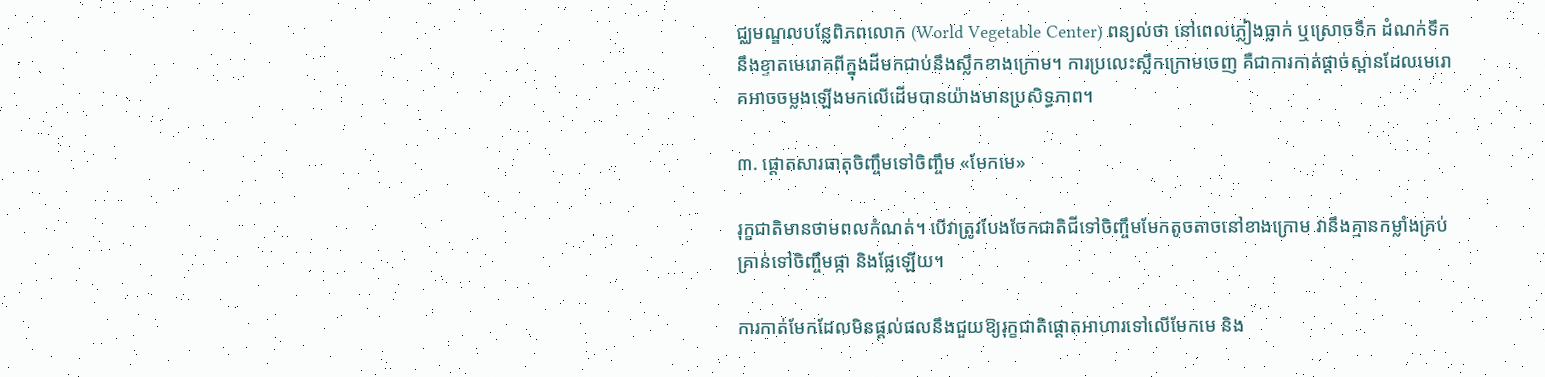ជ្ឈមណ្ឌលបន្លែពិភពលោក (World Vegetable Center) ពន្យល់ថា នៅពេលភ្លៀងធ្លាក់ ឬស្រោចទឹក ដំណក់ទឹកនឹងខ្ទាតមេរោគពីក្នុងដីមកជាប់នឹងស្លឹកខាងក្រោម។ ការប្រលេះស្លឹកក្រោមចេញ គឺជាការកាត់ផ្ដាច់ស្ពានដែលមេរោគអាចចម្លងឡើងមកលើដើមបានយ៉ាងមានប្រសិទ្ធភាព។

៣. ផ្ដោតសារធាតុចិញ្ចឹមទៅចិញ្ចឹម «មែកមេ»

រុក្ខជាតិមានថាមពលកំណត់។ បើវាត្រូវបែងចែកជាតិជីទៅចិញ្ចឹមមែកតូចតាចនៅខាងក្រោម វានឹងគ្មានកម្លាំងគ្រប់គ្រាន់ទៅចិញ្ចឹមផ្កា និងផ្លែឡើយ។

ការកាត់មែកដែលមិនផ្ដល់ផលនឹងជួយឱ្យរុក្ខជាតិផ្ដោតអាហារទៅលើមែកមេ និង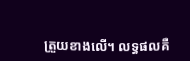ត្រួយខាងលើ។ លទ្ធផលគឺ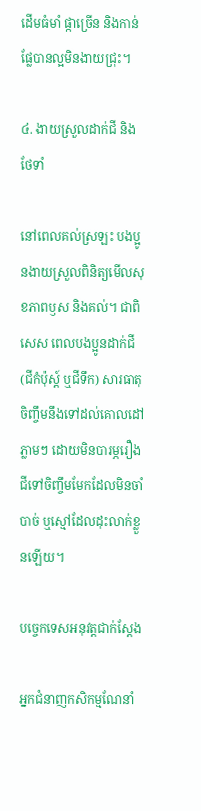ដើមធំមាំ ផ្កាច្រើន និងកាន់ផ្លែបានល្អមិនងាយជ្រុះ។

៤. ងាយស្រួលដាក់ជី និងថែទាំ

នៅពេលគល់ស្រឡះ បងប្អូនងាយស្រួលពិនិត្យមើលសុខភាពឫស និងគល់។ ជាពិសេស ពេលបងប្អូនដាក់ជី (ជីកំប៉ុស្ត៍ ឬជីទឹក) សារធាតុចិញ្ចឹមនឹងទៅដល់គោលដៅភ្លាមៗ ដោយមិនបារម្ភរឿងជីទៅចិញ្ចឹមមែកដែលមិនចាំបាច់ ឬស្មៅដែលដុះលាក់ខ្លួនឡើយ។

បច្ចេកទេសអនុវត្តជាក់ស្ដែង

អ្នកជំនាញកសិកម្មណែនាំ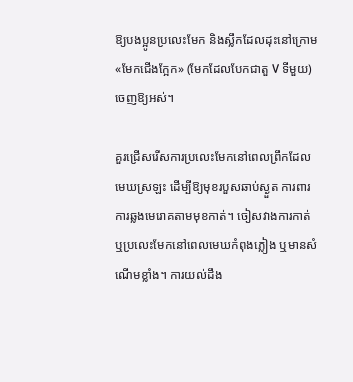ឱ្យបងប្អូនប្រលេះមែក និងស្លឹកដែលដុះនៅក្រោម «មែកជើងក្អែក» (មែកដែលបែកជាតួ V ទីមួយ) ចេញឱ្យអស់។

គួរជ្រើសរើសការប្រលេះមែកនៅពេលព្រឹកដែលមេឃស្រឡះ ដើម្បីឱ្យមុខរបួសឆាប់ស្ងួត ការពារការឆ្លងមេរោគតាមមុខកាត់។ ចៀសវាងការកាត់ ឬប្រលេះមែកនៅពេលមេឃកំពុងភ្លៀង ឬមានសំណើមខ្លាំង។ ការយល់ដឹង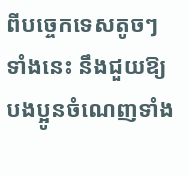ពីបច្ចេកទេសតូចៗទាំងនេះ នឹងជួយឱ្យបងប្អូនចំណេញទាំង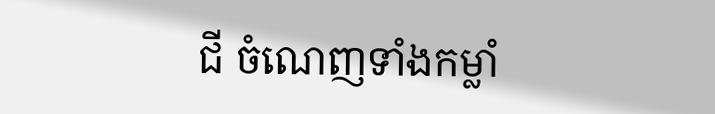ជី ចំណេញទាំងកម្លាំ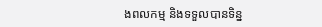ងពលកម្ម និងទទួលបានទិន្ន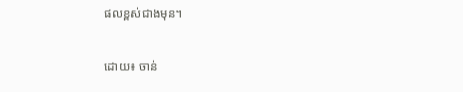ផលខ្ពស់ជាងមុន។

ដោយ៖ ចាន់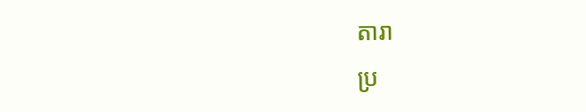តារា
ប្រ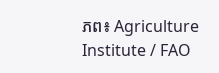ភព៖ Agriculture Institute / FAO